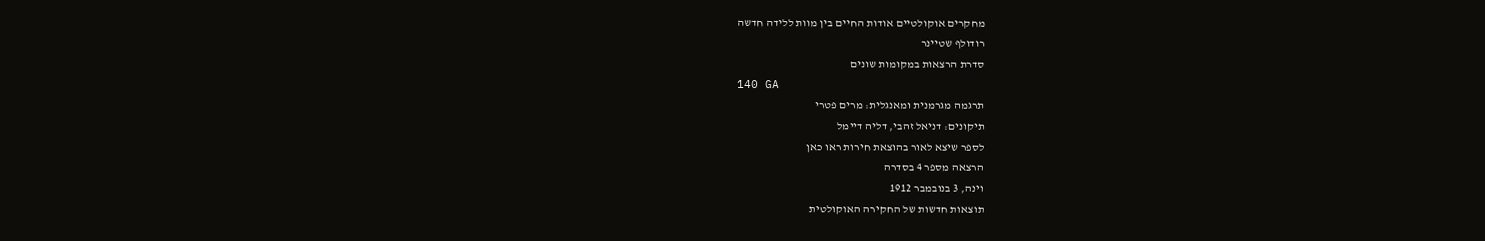מחקרים אוקולטיים אודות החיים בין מוות ללידה חדשה
רודולף שטיינר
סדרת הרצאות במקומות שונים
140 GA
תרגמה מגרמנית ומאנגלית: מרים פטרי
תיקונים: דניאל זהבי, דליה דיימל
לספר שיצא לאור בהוצאת חירות ראו כאן
הרצאה מספר 4 בסדרה
וינה, 3 בנובמבר 1912
תוצאות חדשות של החקירה האוקולטית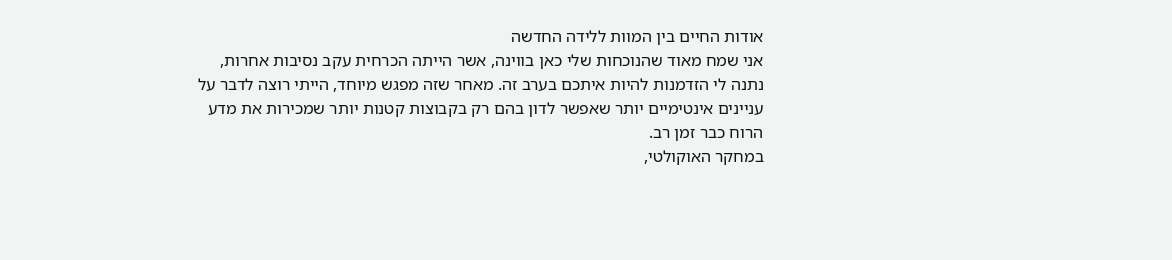אודות החיים בין המוות ללידה החדשה
אני שמח מאוד שהנוכחות שלי כאן בווינה, אשר הייתה הכרחית עקב נסיבות אחרות, נתנה לי הזדמנות להיות איתכם בערב זה. מאחר שזה מפגש מיוחד, הייתי רוצה לדבר על עניינים אינטימיים יותר שאפשר לדון בהם רק בקבוצות קטנות יותר שמכירות את מדע הרוח כבר זמן רב.
במחקר האוקולטי,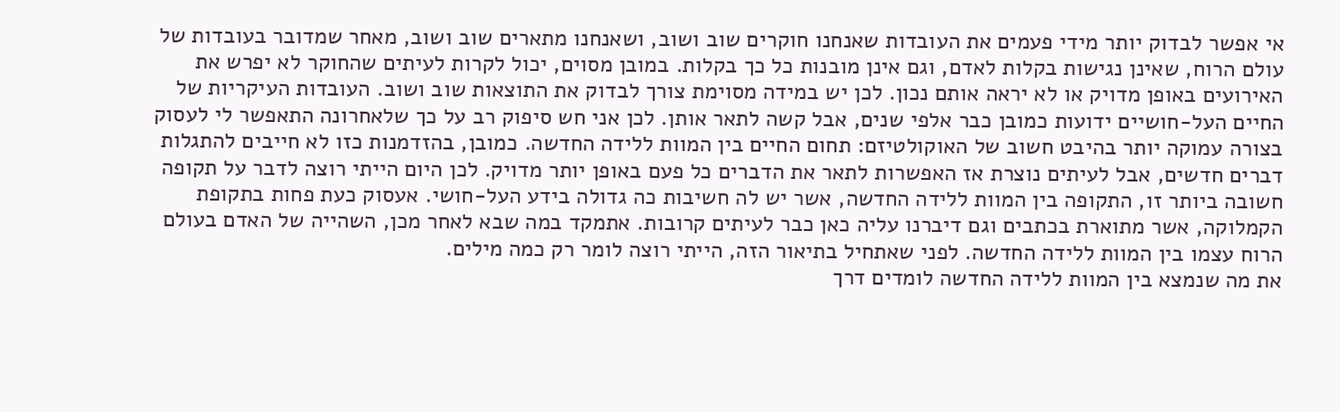אי אפשר לבדוק יותר מידי פעמים את העובדות שאנחנו חוקרים שוב ושוב, ושאנחנו מתארים שוב ושוב, מאחר שמדובר בעובדות של עולם הרוח, שאינן נגישות בקלות לאדם, וגם אינן מובנות כל כך בקלות. במובן מסוים, יכול לקרות לעיתים שהחוקר לא יפרש את האירועים באופן מדויק או לא יראה אותם נכון. לכן יש במידה מסוימת צורך לבדוק את התוצאות שוב ושוב. העובדות העיקריות של החיים העל-חושיים ידועות כמובן כבר אלפי שנים, אבל קשה לתאר אותן. לכן אני חש סיפוק רב על כך שלאחרונה התאפשר לי לעסוק בצורה עמוקה יותר בהיבט חשוב של האוקולטיזם: תחום החיים בין המוות ללידה החדשה. כמובן, בהזדמנות כזו לא חייבים להתגלות דברים חדשים, אבל לעיתים נוצרת אז האפשרות לתאר את הדברים כל פעם באופן יותר מדויק. לכן היום הייתי רוצה לדבר על תקופה חשובה ביותר זו, התקופה בין המוות ללידה החדשה, אשר יש לה חשיבות כה גדולה בידע העל-חושי. אעסוק כעת פחות בתקופת הקמלוקה, אשר מתוארת בכתבים וגם דיברנו עליה כאן כבר לעיתים קרובות. אתמקד במה שבא לאחר מכן, השהייה של האדם בעולם הרוח עצמו בין המוות ללידה החדשה. לפני שאתחיל בתיאור הזה, הייתי רוצה לומר רק כמה מילים.
את מה שנמצא בין המוות ללידה החדשה לומדים דרך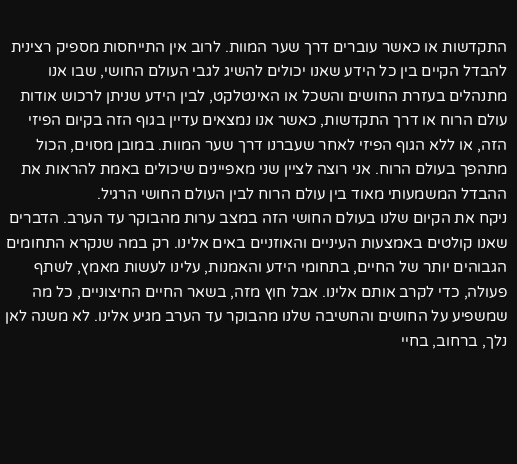התקדשות או כאשר עוברים דרך שער המוות. לרוב אין התייחסות מספיק רצינית להבדל הקיים בין כל הידע שאנו יכולים להשיג לגבי העולם החושי, שבו אנו מתנהלים בעזרת החושים והשכל או האינטלקט, לבין הידע שניתן לרכוש אודות עולם הרוח או דרך התקדשות, כאשר אנו נמצאים עדיין בגוף הזה בקיום הפיזי הזה, או ללא הגוף הפיזי לאחר שעברנו דרך שער המוות. במובן מסוים, הכול מתהפך בעולם הרוח. אני רוצה לציין שני מאפיינים שיכולים באמת להראות את ההבדל המשמעותי מאוד בין עולם הרוח לבין העולם החושי הרגיל.
ניקח את הקיום שלנו בעולם החושי הזה במצב ערות מהבוקר עד הערב. הדברים שאנו קולטים באמצעות העיניים והאוזניים באים אלינו. רק במה שנקרא התחומים הגבוהים יותר של החיים, בתחומי הידע והאמנות, עלינו לעשות מאמץ, לשתף פעולה, כדי לקרב אותם אלינו. אבל חוץ מזה, בשאר החיים החיצוניים, כל מה שמשפיע על החושים והחשיבה שלנו מהבוקר עד הערב מגיע אלינו. לא משנה לאן נלך, ברחוב, בחיי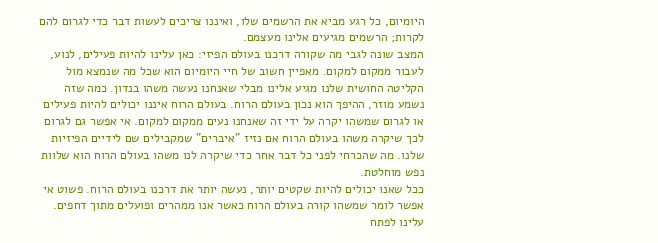היומיום, כל רגע מביא את הרשמים שלו, ואיננו צריכים לעשות דבר כדי לגרום להם לקרות; הרשמים מגיעים אלינו מעצמם.
המצב שונה לגבי מה שקורה דרכנו בעולם הפיזי: כאן עלינו להיות פעילים, לנוע, לעבור ממקום למקום. מאפיין חשוב של חיי היומיום הוא שכל מה שנמצא מול הקליטה החושית שלנו מגיע אלינו מבלי שאנחנו נעשה משהו בנדון. כמה שזה נשמע מוזר, ההיפך הוא נכון בעולם הרוח. בעולם הרוח איננו יכולים להיות פעילים או לגרום שמשהו יקרה על ידי זה שאנחנו נעים ממקום למקום. אי אפשר גם לגרום לכך שיקרה משהו בעולם הרוח אם נזיז "איברים" שמקבילים שם לידיים הפיזיות שלנו. מה שהכרחי לפני כל דבר אחר כדי שיקרה לנו משהו בעולם הרוח הוא שלוות נפש מוחלטת.
ככל שאנו יכולים להיות שקטים יותר, נעשה יותר את דרכנו בעולם הרוח. פשוט אי אפשר לומר שמשהו קורה בעולם הרוח כאשר אנו ממהרים ופועלים מתוך דחפים. עלינו לפתח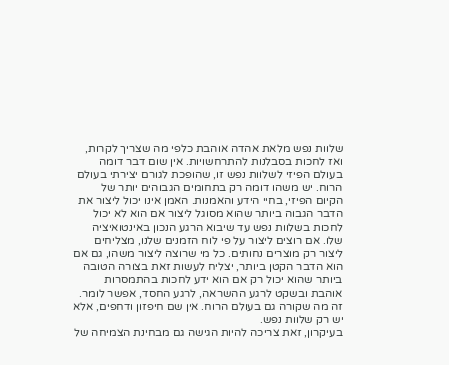שלוות נפש מלאת אהדה אוהבת כלפי מה שצריך לקרות, ואז לחכות בסבלנות להתרחשויות. אין שום דבר דומה בעולם הפיזי לשלוות נפש זו, שהופכת לגורם יצירתי בעולם הרוח. יש משהו דומה רק בתחומים הגבוהים יותר של הקיום הפיזי, בחיי הידע והאמנות. האמן אינו יכול ליצור את הדבר הגבוה ביותר שהוא מסוגל ליצור אם הוא לא יכול לחכות בשלוות נפש עד שיבוא הרגע הנכון באינטואיציה שלו. אם רוצים ליצור על פי לוח הזמנים שלנו, מצליחים ליצור רק מוצרים נחותים. כל מי שרוצה ליצור משהו, גם אם הוא הדבר הקטן ביותר, יצליח לעשות זאת בצורה הטובה ביותר שהוא יכול רק אם הוא ידע לחכות בהתמסרות אוהבת ובשקט לרגע ההשראה, לרגע החסד, אפשר לומר. זה מה שקורה גם בעולם הרוח. אין שם חיפזון ודחפים, אלא יש רק שלוות נפש.
בעיקרון, זאת צריכה להיות הגישה גם מבחינת הצמיחה של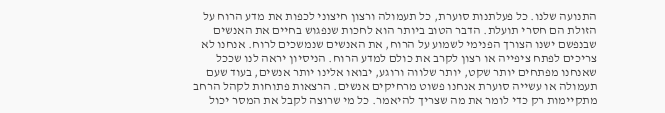התנועה שלנו. כל פעלתנות סוערת, כל תעמולה ורצון חיצוני לכפות את מדע הרוח על הזולת הם חסרי תועלת. הדבר הטוב ביותר הוא לחכות שנפגוש בחיים את האנשים שבנפשם ישנו הצורך הפנימי לשמוע על הרוח, את האנשים שנמשכים לרוח. אנחנו לא צריכים לפתח ציפייה או רצון לקרב את כולם למדע הרוח. הניסיון יראה לנו שככל שאנחנו מפתחים יותר שקט, יותר שלווה ורוגע, יבואו אלינו יותר אנשים, בעוד שעם תעמולה או עשייה סוערת אנחנו פשוט מרחיקים אנשים. הרצאות פתוחות לקהל הרחב מתקיימות רק כדי לומר את מה שצריך להיאמר. כל מי שרוצה לקבל את המסר יכול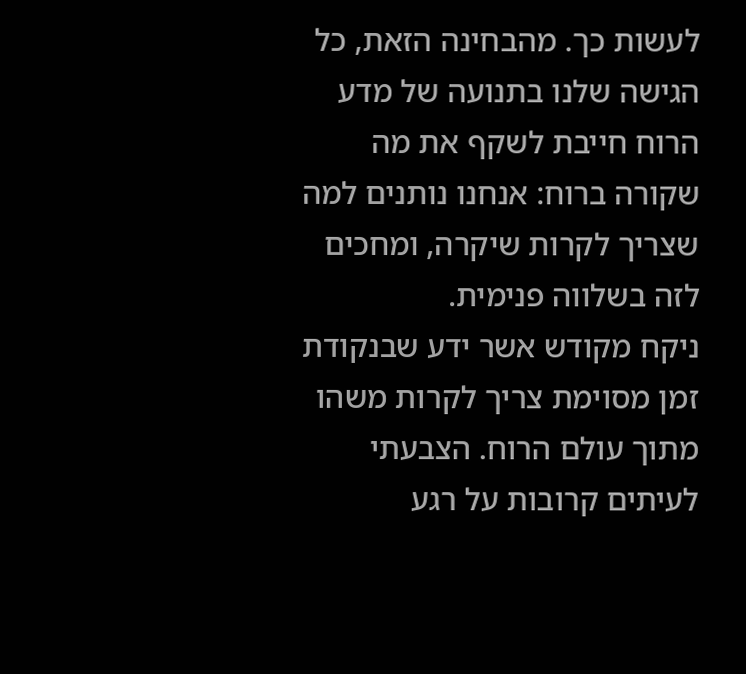לעשות כך. מהבחינה הזאת, כל הגישה שלנו בתנועה של מדע הרוח חייבת לשקף את מה שקורה ברוח: אנחנו נותנים למה שצריך לקרות שיקרה, ומחכים לזה בשלווה פנימית.
ניקח מקודש אשר ידע שבנקודת זמן מסוימת צריך לקרות משהו מתוך עולם הרוח. הצבעתי לעיתים קרובות על רגע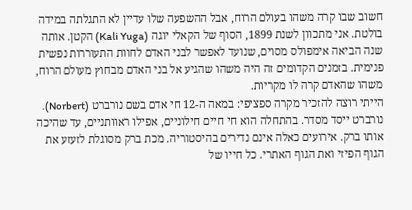חשוב שבו קרה משהו בעולם הרוח, אבל ההשפעה שלו עדיין לא התגלתה במידה בולטת. אני מתכוון לשנת 1899, הסוף של הקאלי יוגה (Kali Yuga) הקטן. אותה שנה הביאה אימפולס מסוים, שנועד לאפשר לבני האדם לחוות התעוררות נפשית פנימית. בזמנים הקדומים זה היה משהו שהגיע אל בני האדם מבחוץ מעולם הרוח, משהו שהאדם קרה לו מקריות.
הייתי רוצה להזכיר מקרה ספציפי: במאה ה-12 חי אדם בשם נורברט (Norbert). נורברט ייסד מסדר. בהתחלה הוא חי חיים חילוניים, אפילו ראוותניים, עד שהיכה אותו ברק. אירועים כאלה אינם נדירים בהיסטוריה. מכת ברק מסוגלת לזעזע את הגוף הפיזי ואת הגוף האתרי. כל חייו של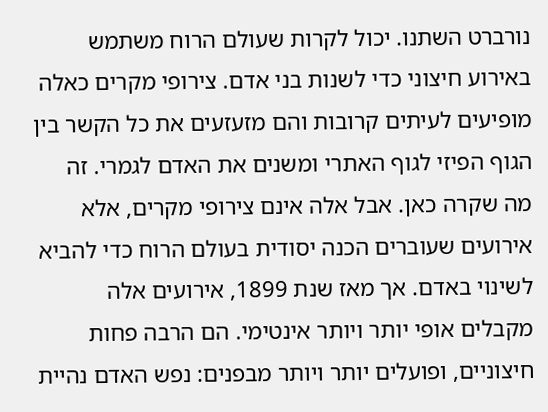נורברט השתנו. יכול לקרות שעולם הרוח משתמש באירוע חיצוני כדי לשנות בני אדם. צירופי מקרים כאלה מופיעים לעיתים קרובות והם מזעזעים את כל הקשר בין הגוף הפיזי לגוף האתרי ומשנים את האדם לגמרי. זה מה שקרה כאן. אבל אלה אינם צירופי מקרים, אלא אירועים שעוברים הכנה יסודית בעולם הרוח כדי להביא לשינוי באדם. אך מאז שנת 1899, אירועים אלה מקבלים אופי יותר ויותר אינטימי. הם הרבה פחות חיצוניים, ופועלים יותר ויותר מבפנים: נפש האדם נהיית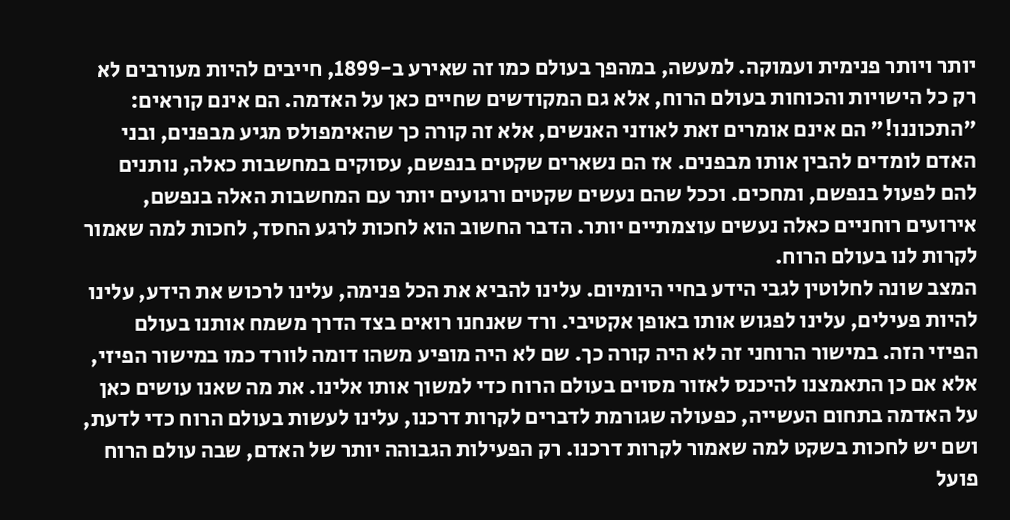יותר ויותר פנימית ועמוקה. למעשה, במהפך בעולם כמו זה שאירע ב-1899, חייבים להיות מעורבים לא רק כל הישויות והכוחות בעולם הרוח, אלא גם המקודשים שחיים כאן על האדמה. הם אינם קוראים: "התכוננו!" הם אינם אומרים זאת לאוזני האנשים, אלא זה קורה כך שהאימפולס מגיע מבפנים, ובני האדם לומדים להבין אותו מבפנים. אז הם נשארים שקטים בנפשם, עסוקים במחשבות כאלה, נותנים להם לפעול בנפשם, ומחכים. וככל שהם נעשים שקטים ורגועים יותר עם המחשבות האלה בנפשם, אירועים רוחניים כאלה נעשים עוצמתיים יותר. הדבר החשוב הוא לחכות לרגע החסד, לחכות למה שאמור לקרות לנו בעולם הרוח.
המצב שונה לחלוטין לגבי הידע בחיי היומיום. עלינו להביא את הכל פנימה, עלינו לרכוש את הידע, עלינו להיות פעילים, עלינו לפגוש אותו באופן אקטיבי. ורד שאנחנו רואים בצד הדרך משמח אותנו בעולם הפיזי הזה. במישור הרוחני זה לא היה קורה כך. שם לא היה מופיע משהו דומה לוורד כמו במישור הפיזי, אלא אם כן התאמצנו להיכנס לאזור מסוים בעולם הרוח כדי למשוך אותו אלינו. את מה שאנו עושים כאן על האדמה בתחום העשייה, כפעולה שגורמת לדברים לקרות דרכנו, עלינו לעשות בעולם הרוח כדי לדעת, ושם יש לחכות בשקט למה שאמור לקרות דרכנו. רק הפעילות הגבוהה יותר של האדם, שבה עולם הרוח פועל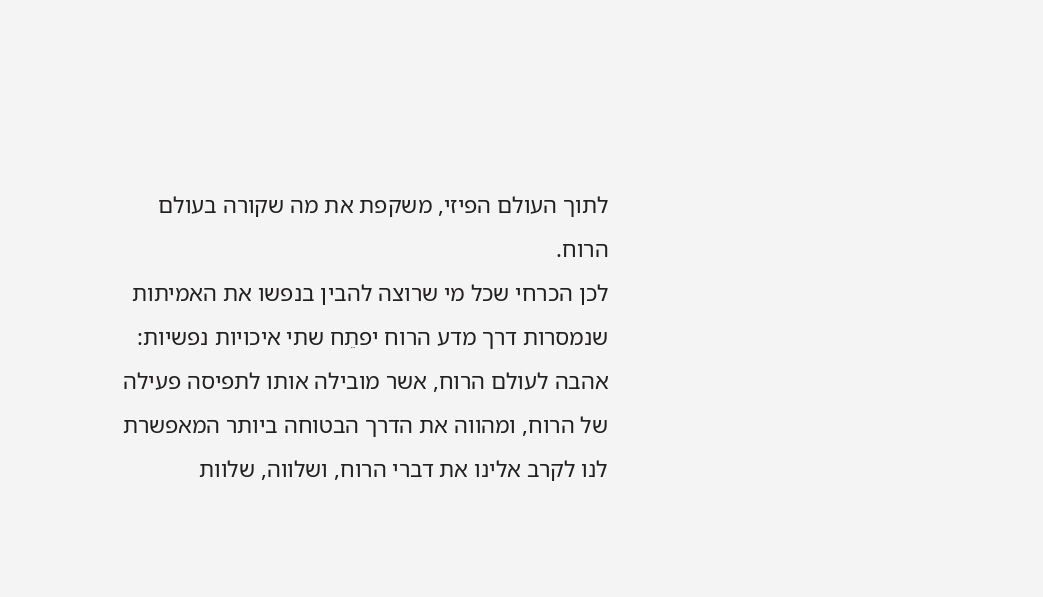לתוך העולם הפיזי, משקפת את מה שקורה בעולם הרוח.
לכן הכרחי שכל מי שרוצה להבין בנפשו את האמיתות שנמסרות דרך מדע הרוח יפתֵח שתי איכויות נפשיות: אהבה לעולם הרוח, אשר מובילה אותו לתפיסה פעילה של הרוח, ומהווה את הדרך הבטוחה ביותר המאפשרת לנו לקרב אלינו את דברי הרוח, ושלווה, שלוות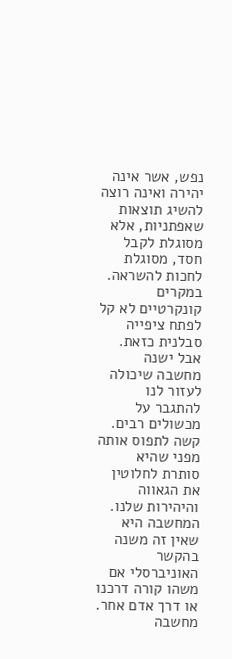נפש, אשר אינה יהירה ואינה רוצה להשיג תוצאות שאפתניות, אלא מסוגלת לקבל חסד, מסוגלת לחכות להשראה. במקרים קונקרטיים לא קל לפתח ציפייה סבלנית כזאת. אבל ישנה מחשבה שיכולה לעזור לנו להתגבר על מכשולים רבים. קשה לתפוס אותה מפני שהיא סותרת לחלוטין את הגאווה והיהירות שלנו. המחשבה היא שאין זה משנה בהקשר האוניברסלי אם משהו קורה דרכנו או דרך אדם אחר. מחשבה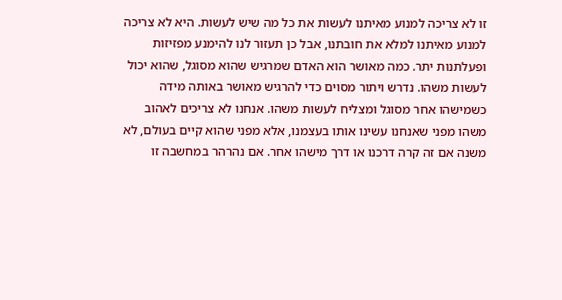זו לא צריכה למנוע מאיתנו לעשות את כל מה שיש לעשות. היא לא צריכה למנוע מאיתנו למלא את חובתנו, אבל כן תעזור לנו להימנע מפזיזות ופעלתנות יתר. כמה מאושר הוא האדם שמרגיש שהוא מסוגל, שהוא יכול לעשות משהו. נדרש ויתור מסוים כדי להרגיש מאושר באותה מידה כשמישהו אחר מסוגל ומצליח לעשות משהו. אנחנו לא צריכים לאהוב משהו מפני שאנחנו עשינו אותו בעצמנו, אלא מפני שהוא קיים בעולם, לא משנה אם זה קרה דרכנו או דרך מישהו אחר. אם נהרהר במחשבה זו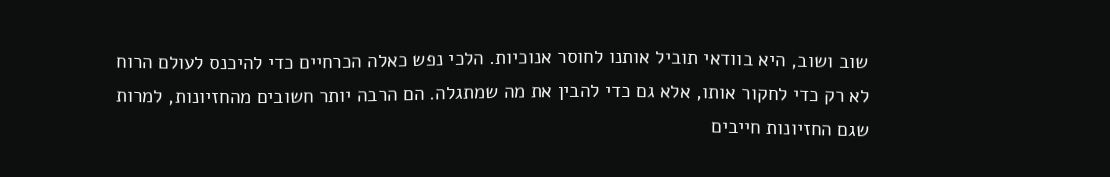שוב ושוב, היא בוודאי תוביל אותנו לחוסר אנוכיות. הלכי נפש כאלה הכרחיים כדי להיכנס לעולם הרוח לא רק כדי לחקור אותו, אלא גם כדי להבין את מה שמתגלה. הם הרבה יותר חשובים מהחזיונות, למרות שגם החזיונות חייבים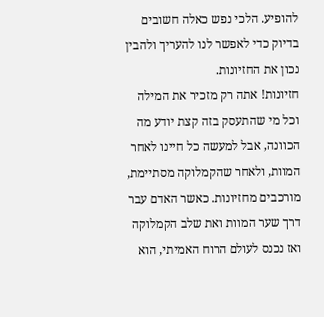להופיע. הלכי נפש כאלה חשובים בדיוק כדי לאפשר לנו להעריך ולהבין נכון את החזיונות.
חזיונות! אתה רק מזכיר את המילה וכל מי שהתעסק בזה קצת יודע מה הכוונה, אבל למעשה כל חיינו לאחר המוות, ולאחר שהקמלוקה מסתיימת, מורכבים מחזיונות. כאשר האדם עבר דרך שער המוות ואת שלב הקמלוקה ואז נכנס לעולם הרוח האמיתי, הוא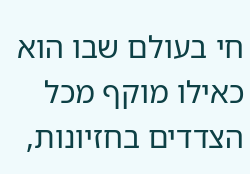חי בעולם שבו הוא כאילו מוקף מכל הצדדים בחזיונות,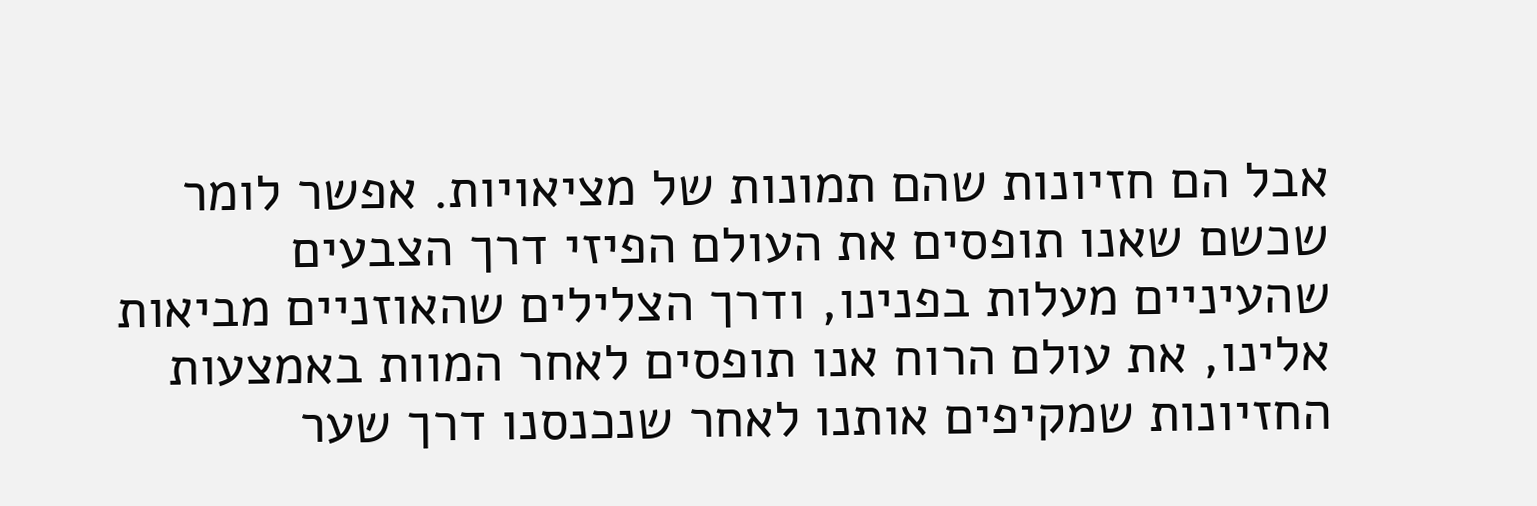אבל הם חזיונות שהם תמונות של מציאויות. אפשר לומר שכשם שאנו תופסים את העולם הפיזי דרך הצבעים שהעיניים מעלות בפנינו, ודרך הצלילים שהאוזניים מביאות אלינו, את עולם הרוח אנו תופסים לאחר המוות באמצעות החזיונות שמקיפים אותנו לאחר שנכנסנו דרך שער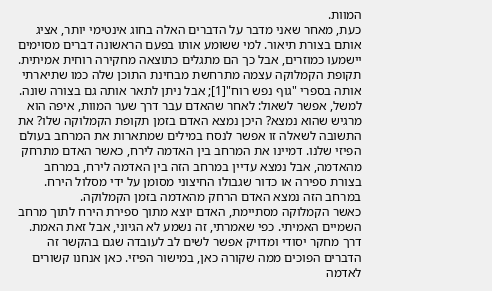המוות.
כעת, מאחר שאני מדבר על הדברים האלה בחוג אינטימי יותר, אציג אותם בצורת תיאור. למי ששומע אותו בפעם הראשונה דברים מסוימים יישמעו כמוזרים, אבל כך הם מתגלים כתוצאה מחקירה רוחית אמיתית.
תקופת הקמלוקה עצמה מתרחשת מבחינת התוכן שלה כמו שתיארתי אותה בספרי "גוף נפש רוח"[1]; אבל ניתן לתאר אותה גם בצורה שונה. למשל, אפשר לשאול: לאחר שהאדם עבר דרך שער המוות, איפה הוא מרגיש שהוא נמצא? היכן נמצא האדם בזמן תקופת הקמלוקה שלו? את התשובה לשאלה זו אפשר לנסח במילים שמתארות את המרחב בעולם הפיזי שלנו. דמיינו את המרחב בין האדמה לירח, כאשר האדם מתרחק מהאדמה, אבל נמצא עדיין במרחב הזה בין האדמה לירח, במרחב בצורת ספירה או כדור שגבולו החיצוני מסומן על ידי מסלול הירח. במרחב הזה נמצא האדם הרחק מהאדמה בזמן הקמלוקה.
כאשר הקמלוקה מסתיימת, האדם יוצא מתוך ספירת הירח לתוך מרחב השמיים האמיתי. כפי שאמרתי, זה נשמע לא הגיוני, אבל זאת האמת. דרך מחקר יסודי ומדויק אפשר לשים לב לעובדה שגם בהקשר זה הדברים הפוכים ממה שקורה כאן, במישור הפיזי. כאן אנחנו קשורים לאדמה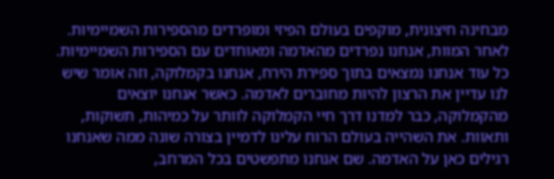מבחינה חיצונית, מוקפים בעולם הפיזי ומופרדים מהספירות השמיימיות. לאחר המוות, אנחנו נפרדים מהאדמה ומאוחדים עם הספירות השמיימיות. כל עוד אנחנו נמצאים בתוך ספירת הירח, אנחנו בקמלוקה, וזה אומר שיש לנו עדיין את הרצון להיות מחוברים לאדמה. כאשר אנחנו יוצאים מהקמלוקה, כבר למדנו דרך חיי הקמלוקה לוותר על כמיהות, תשוקות, ותאוות. את השהייה בעולם הרוח עלינו לדמיין בצורה שונה ממה שאנחנו רגילים כאן על האדמה. שם אנחנו מתפשטים בכל המרחב,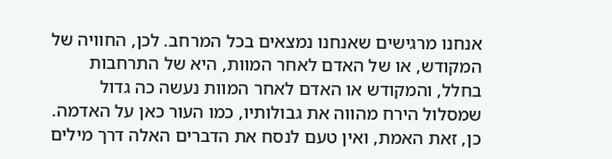אנחנו מרגישים שאנחנו נמצאים בכל המרחב. לכן, החוויה של המקודש, או של האדם לאחר המוות, היא של התרחבות בחלל, והמקודש או האדם לאחר המוות נעשה כה גדול שמסלול הירח מהווה את גבולותיו, כמו העור כאן על האדמה. כן, זאת האמת, ואין טעם לנסח את הדברים האלה דרך מילים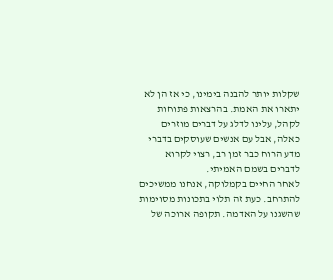שקלות יותר להבנה בימינו, כי אז הן לא יתארו את האמת. בהרצאות פתוחות לקהל, עלינו לדלג על דברים מוזרים כאלה, אבל עם אנשים שעוסקים בדברי מדע הרוח כבר זמן רב, רצוי לקרוא לדברים בשמם האמיתי.
לאחר החיים בקמלוקה, אנחנו ממשיכים להתרחב. כעת זה תלוי בתכונות מסוימות שהשגנו על האדמה. תקופה ארוכה של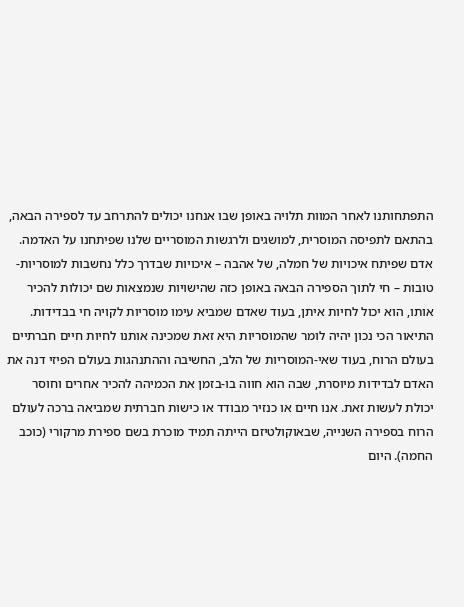התפתחותנו לאחר המוות תלויה באופן שבו אנחנו יכולים להתרחב עד לספירה הבאה, בהתאם לתפיסה המוסרית, למושגים ולרגשות המוסריים שלנו שפיתחנו על האדמה. אדם שפיתח איכויות של חמלה, של אהבה – איכויות שבדרך כלל נחשבות למוסריות-טובות – חי לתוך הספירה הבאה באופן כזה שהישויות שנמצאות שם יכולות להכיר אותו, הוא יכול לחיות איתן, בעוד שאדם שמביא עימו מוסריות לקויה חי בבדידות. התיאור הכי נכון יהיה לומר שהמוסריות היא זאת שמכינה אותנו לחיות חיים חברתיים בעולם הרוח, בעוד שאי-המוסריות של הלב, החשיבה וההתנהגות בעולם הפיזי דנה את האדם לבדידות מיוסרת, שבה הוא חווה בו-בזמן את הכמיהה להכיר אחרים וחוסר יכולת לעשות זאת. אנו חיים או כנזיר מבודד או כישות חברתית שמביאה ברכה לעולם הרוח בספירה השנייה, שבאוקולטיזם הייתה תמיד מוכרת בשם ספירת מרקורי (כוכב החמה). היום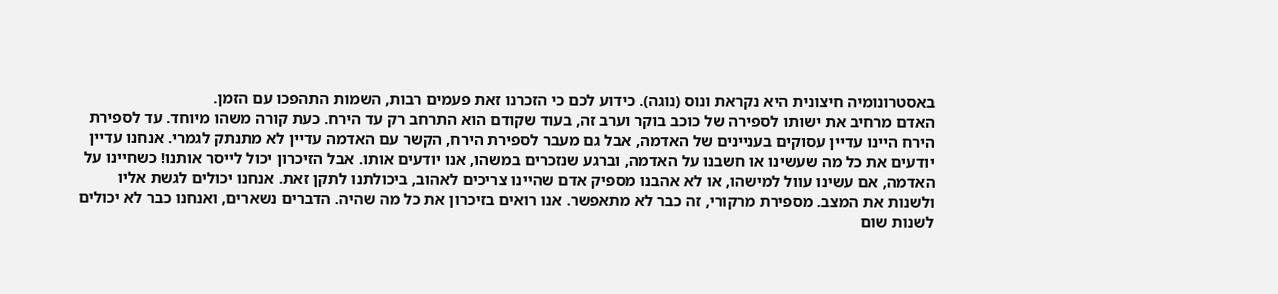באסטרונומיה חיצונית היא נקראת ונוס (נוגה). כידוע לכם כי הזכרנו זאת פעמים רבות, השמות התהפכו עם הזמן.
האדם מרחיב את ישותו לספירה של כוכב בוקר וערב זה, בעוד שקודם הוא התרחב רק עד הירח. כעת קורה משהו מיוחד. עד לספירת הירח היינו עדיין עסוקים בעניינים של האדמה, אבל גם מעבר לספירת הירח, הקשר עם האדמה עדיין לא מתנתק לגמרי. אנחנו עדיין יודעים את כל מה שעשינו או חשבנו על האדמה, וברגע שנזכרים במשהו, אנו יודעים אותו. אבל הזיכרון יכול לייסר אותנו! כשחיינו על האדמה, אם עשינו עוול למישהו, או לא אהבנו מספיק אדם שהיינו צריכים לאהוב, ביכולתנו לתקן זאת. אנחנו יכולים לגשת אליו ולשנות את המצב. מספירת מרקורי, זה כבר לא מתאפשר. אנו רואים בזיכרון את כל מה שהיה. הדברים נשארים, ואנחנו כבר לא יכולים לשנות שום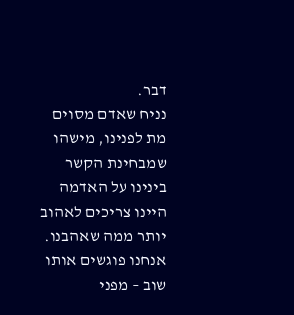דבר.
נניח שאדם מסוים מת לפנינו, מישהו שמבחינת הקשר בינינו על האדמה היינו צריכים לאהוב יותר ממה שאהבנו. אנחנו פוגשים אותו שוב – מפני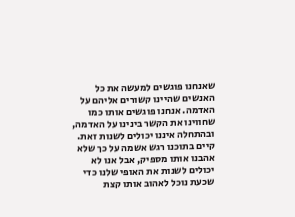שאנחנו פוגשים למעשה את כל האנשים שהיינו קשורים אליהם על האדמה. אנחנו פוגשים אותו כמו שחווינו את הקשר בינינו על האדמה, ובהתחלה איננו יכולים לשנות זאת. קיים בתוכנו רגש אשמה על כך שלא אהבנו אותו מספיק, אבל אנו לא יכולים לשנות את האופי שלנו כדי שכעת נוכל לאהוב אותו קצת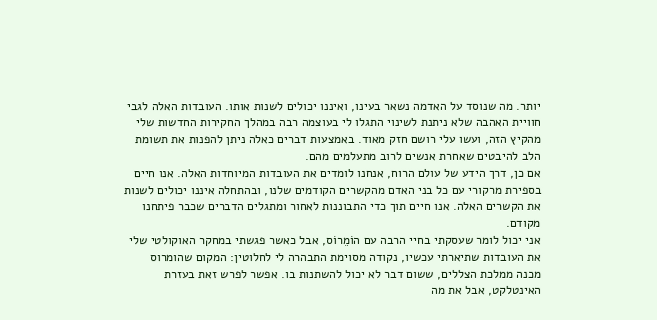יותר. מה שנוסד על האדמה נשאר בעינו, ואיננו יכולים לשנות אותו. העובדות האלה לגבי חוויית האהבה שלא ניתנת לשינוי התגלו לי בעוצמה רבה במהלך החקירות החדשות שלי מהקיץ הזה, ועשו עלי רושם חזק מאוד. באמצעות דברים כאלה ניתן להפנות את תשומת הלב להיבטים שאחרת אנשים לרוב מתעלמים מהם.
אם כן, דרך הידע של עולם הרוח, אנחנו לומדים את העובדות המיוחדות האלה. אנו חיים בספירת מרקורי עם כל בני האדם מהקשרים הקודמים שלנו, ובהתחלה איננו יכולים לשנות את הקשרים האלה. אנו חיים תוך כדי התבוננות לאחור ומתגלים הדברים שכבר פיתחנו מקודם.
אני יכול לומר שעסקתי בחיי הרבה עם הוֹמֵרוֹס, אבל כאשר פגשתי במחקר האוקולטי שלי את העובדות שתיארתי עכשיו, נקודה מסוימת התבהרה לי לחלוטין: המקום שהומרוס מכנה ממלכת הצללים, ששום דבר לא יכול להשתנות בו. אפשר לפרש זאת בעזרת האינטלקט, אבל את מה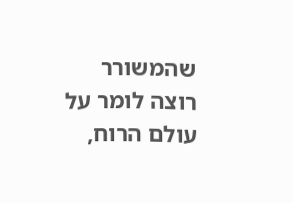שהמשורר רוצה לומר על עולם הרוח,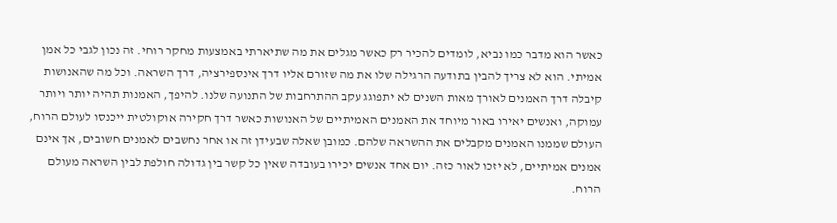כאשר הוא מדבר כמו נביא, לומדים להכיר רק כאשר מגלים את מה שתיארתי באמצעות מחקר רוחי. זה נכון לגבי כל אמן אמיתי. הוא לא צריך להבין בתודעה הרגילה שלו את מה שזורם אליו דרך אינספירציה, דרך השראה. וכל מה שהאנושות קיבלה דרך האמנים לאורך מאות השנים לא יתפוגג עקב ההתרחבות של התנועה שלנו. להיפך, האמנות תהיה יותר ויותר עמוקה, ואנשים יאירו באור מיוחד את האמנים האמיתיים של האנושות כאשר דרך חקירה אוקולטית ייכנסו לעולם הרוח, העולם שממנו האמנים מקבלים את ההשראה שלהם. כמובן שאלה שבעידן זה או אחר נחשבים לאמנים חשובים, אך אינם אמנים אמיתיים, לא יזכו לאור כזה. יום אחד אנשים יכירו בעובדה שאין כל קשר בין גדוּלה חולפת לבין השראה מעולם הרוח.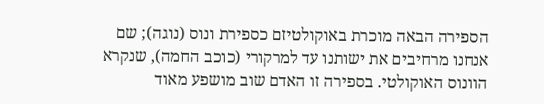הספירה הבאה מוכרת באוקולטיזם כספירת ונוס (נוגה); שם אנחנו מרחיבים את ישותנו עד למרקורי (כוכב החמה), שנקרא הוונוס האוקולטי. בספירה זו האדם שוב מושפע מאוד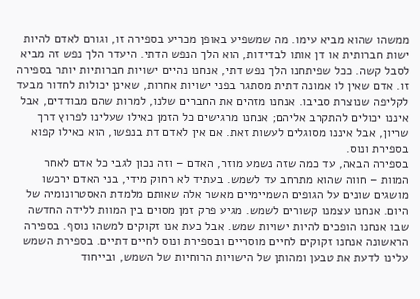ממשהו שהוא מביא עימו. מה שמשפיע באופן מכריע בספירה זו, וגורם לאדם להיות ישות חברותית או דן אותו לבדידות, הוא הלך הנפש הדתי. היעדר הלך נפש זה מביא לסבל קשה. ככל שפיתחנו הלך נפש דתי, אנחנו נהיים ישויות חברותיות יותר בספירה זו. אדם שאין לו אמונה דתית מסתגר בפני ישויות אחרות, שאינן יכולות לחדור מבעד לקליפה שנוצרת סביבו. אנחנו מזהים את החברים שלנו, למרות שהם מבודדים, אבל איננו יכולים להתקרב אליהם; אנחנו מרגישים כל הזמן כאילו שעלינו לפרוץ דרך שריון, אבל איננו מסוגלים לעשות זאת. אם אין לאדם דת בנפשו, הוא כאילו קפוא בספירת ונוס.
בספירה הבאה, עד כמה שזה נשמע מוזר, האדם – וזה נכון לגבי כל אדם לאחר המוות – חווה שהוא מתרחב עד לשמש. בעתיד לא רחוק מידי, בני האדם ירכשו מושגים שונים על הגופים השמיימיים מאשר אלה שאותם מלמדת האסטרונומיה של היום. אנחנו עצמנו קשורים לשמש. מגיע פרק זמן מסוים בין המוות ללידה החדשה שבו אנחנו הופכים להיות ישויות שמש. אבל כעת אנו זקוקים למשהו נוסף. בספירה הראשונה אנחנו זקוקים לחיים מוסריים ובספירת ונוס לחיים דתיים. בספירת השמש עלינו לדעת את טבען ומהותן של הישויות הרוחיות של השמש, ובייחוד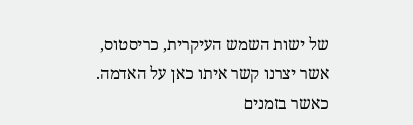של ישות השמש העיקרית, כריסטוס, אשר יצרנו קשר איתו כאן על האדמה.
כאשר בזמנים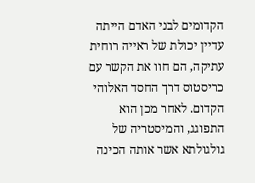הקדומים לבני האדם הייתה עדיין יכולת של ראייה רוחית עתיקה, הם חוו את הקשר עם כריסטוס דרך החסד האלוהי הקדום. לאחר מכן הוא התפוגג, והמיסטריה של גולגולתא אשר אותה הכינה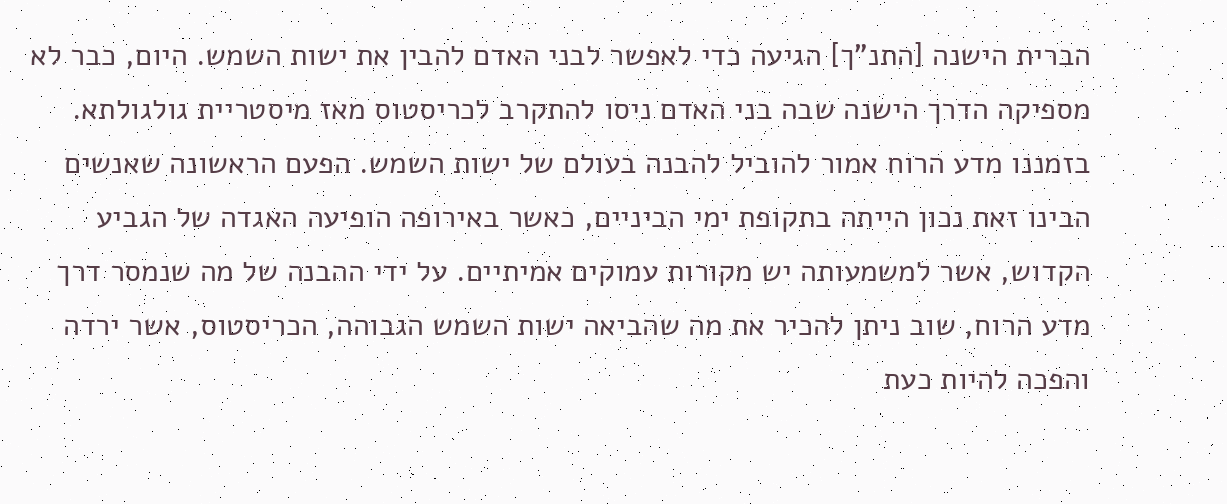הברית הישנה [התנ"ך] הגיעה כדי לאפשר לבני האדם להבין את ישות השמש. היום, כבר לא מספיקה הדרך הישנה שבה בני האדם ניסו להתקרב לכריסטוס מאז מיסטריית גולגולתא. בזמננו מדע הרוח אמור להוביל להבנה בעולם של ישות השמש. הפעם הראשונה שאנשים הבינו זאת נכון הייתה בתקופת ימי הביניים, כאשר באירופה הופיעה האגדה של הגביע הקדוש, אשר למשמעותה יש מקורות עמוקים אמיתיים. על ידי ההבנה של מה שנמסר דרך מדע הרוח, שוב ניתן להכיר את מה שהביאה ישות השמש הגבוהה, הכריסטוס, אשר ירדה והפכה להיות כעת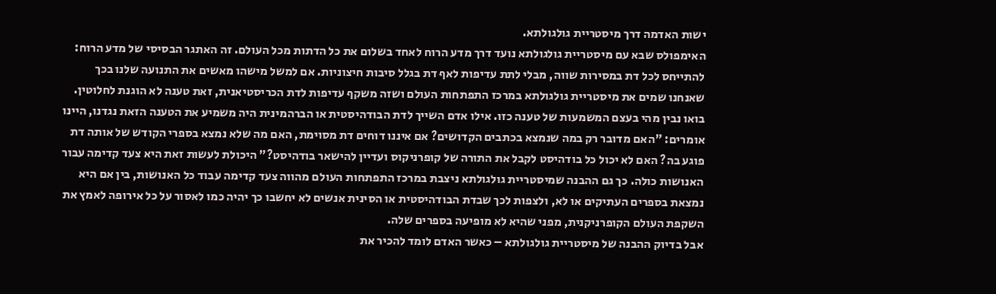ישות האדמה דרך מיסטריית גולגולתא.
האימפולס שבא עם מיסטריית גולגולתא נועד דרך מדע הרוח לאחד בשלום את כל הדתות מכל העולם. זה האתגר הבסיסי של מדע הרוח: להתייחס לכל דת במסירות שווה, מבלי לתת עדיפות לאף דת בגלל סיבות חיצוניות. אם למשל מישהו מאשים את התנועה שלנו בכך שאנחנו שמים את מיסטריית גולגולתא במרכז התפתחות העולם ושזה משקף עדיפות לדת הכריסטיאנית, זאת טענה לא הוגנת לחלוטין. בואו נבין מהי בעצם המשמעות של טענה כזו. אילו אדם השייך לדת הבודהיסטית או הברהמינית היה משמיע את הטענה הזאת נגדנו, היינו אומרים: "האם מדובר רק במה שנמצא בכתבים הקדושים? אם איננו דוחים דת מסוימת, האם מה שלא נמצא בספרי הקודש של אותה דת פוגע בה? האם לא יכול כל בודהיסט לקבל את התורה של קופרניקוס ועדיין להישאר בודהיסט?" היכולת לעשות זאת היא צעד קדימה עבור האנושות כולה. כך גם ההבנה שמיסטריית גולגולתא ניצבת במרכז התפתחות העולם מהווה צעד קדימה עבוד כל האנושות, בין אם היא נמצאת בספרים העתיקים או לא, ולצפות לכך שבדת הבודהיסטית או הסינית אנשים לא יחשבו כך יהיה כמו לאסור על כל אירופה לאמץ את השקפת העולם הקופרניקנית, מפני שהיא לא מופיעה בספרים שלה.
אבל בדיוק ההבנה של מיסטריית גולגולתא – כאשר האדם לומד להכיר את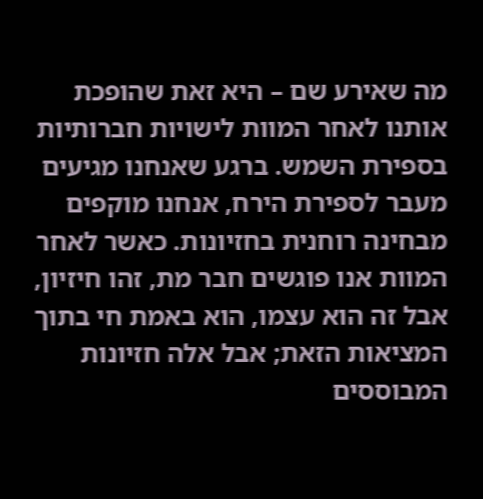מה שאירע שם – היא זאת שהופכת אותנו לאחר המוות לישויות חברותיות בספירת השמש. ברגע שאנחנו מגיעים מעבר לספירת הירח, אנחנו מוקפים מבחינה רוחנית בחזיונות. כאשר לאחר המוות אנו פוגשים חבר מת, זהו חיזיון, אבל זה הוא עצמו, הוא באמת חי בתוך המציאות הזאת; אבל אלה חזיונות המבוססים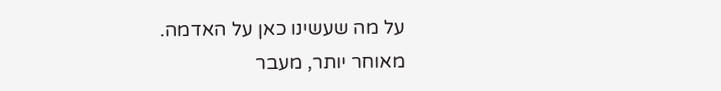על מה שעשינו כאן על האדמה.
מאוחר יותר, מעבר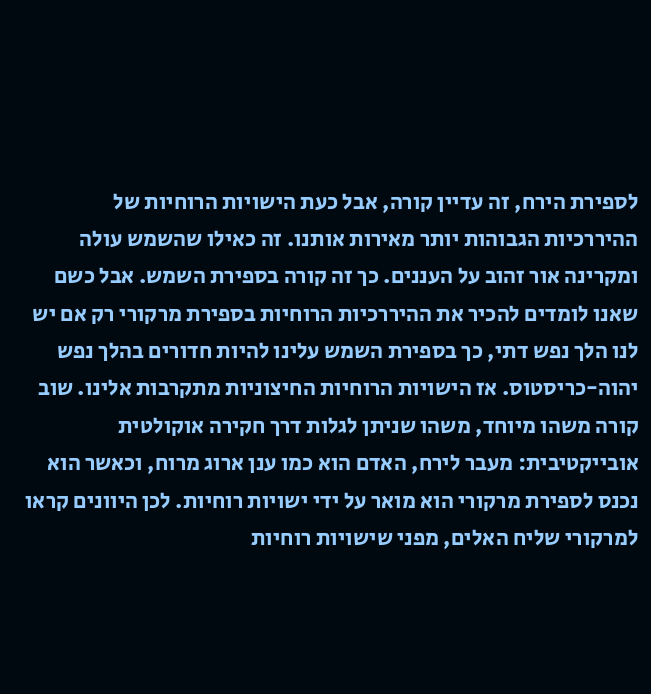לספירת הירח, זה עדיין קורה, אבל כעת הישויות הרוחיות של ההיררכיות הגבוהות יותר מאירות אותנו. זה כאילו שהשמש עולה ומקרינה אור זהוב על העננים. כך זה קורה בספירת השמש. אבל כשם שאנו לומדים להכיר את ההיררכיות הרוחיות בספירת מרקורי רק אם יש לנו הלך נפש דתי, כך בספירת השמש עלינו להיות חדורים בהלך נפש יהוה-כריסטוס. אז הישויות הרוחיות החיצוניות מתקרבות אלינו. שוב קורה משהו מיוחד, משהו שניתן לגלות דרך חקירה אוקולטית אובייקטיבית: מעבר לירח, האדם הוא כמו ענן ארוג מרוח, וכאשר הוא נכנס לספירת מרקורי הוא מואר על ידי ישויות רוחיות. לכן היוונים קראו למרקורי שליח האלים, מפני שישויות רוחיות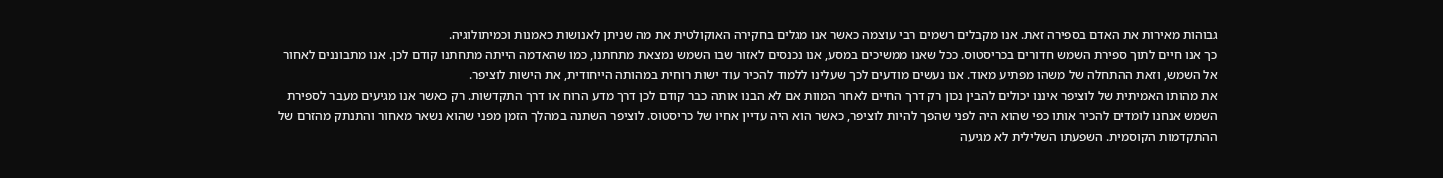גבוהות מאירות את האדם בספירה זאת. אנו מקבלים רשמים רבי עוצמה כאשר אנו מגלים בחקירה האוקולטית את מה שניתן לאנושות כאמנות וכמיתולוגיה.
כך אנו חיים לתוך ספירת השמש חדורים בכריסטוס. ככל שאנו ממשיכים במסע, אנו נכנסים לאזור שבו השמש נמצאת מתחתנו, כמו שהאדמה הייתה מתחתנו קודם לכן. אנו מתבוננים לאחור אל השמש, וזאת ההתחלה של משהו מפתיע מאוד. אנו נעשים מודעים לכך שעלינו ללמוד להכיר עוד ישות רוחית במהותה הייחודית, את הישות לוציפר.
את מהותו האמיתית של לוציפר איננו יכולים להבין נכון רק דרך החיים לאחר המוות אם לא הבנו אותה כבר קודם לכן דרך מדע הרוח או דרך התקדשות. רק כאשר אנו מגיעים מעבר לספירת השמש אנחנו לומדים להכיר אותו כפי שהוא היה לפני שהפך להיות לוציפר, כאשר הוא היה עדיין אחיו של כריסטוס. לוציפר השתנה במהלך הזמן מפני שהוא נשאר מאחור והתנתק מהזרם של ההתקדמות הקוסמית. השפעתו השלילית לא מגיעה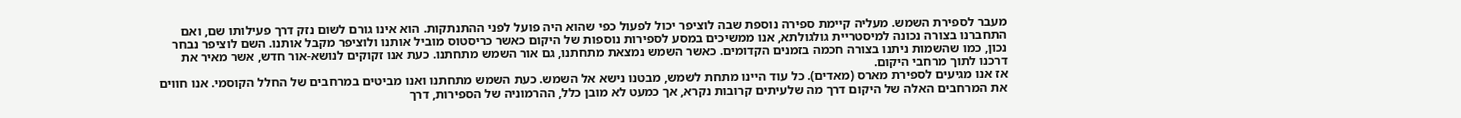מעבר לספירת השמש. מעליה קיימת ספירה נוספת שבה לוציפר יכול לפעול כפי שהוא היה פועל לפני ההתנתקות. הוא אינו גורם לשום נזק דרך פעילותו שם, ואם התחברנו בצורה נכונה למיסטריית גולגולתא, אנו ממשיכים במסע לספירות נוספות של היקום כאשר כריסטוס מוביל אותנו ולוציפר מקבל אותנו. השם לוציפר נבחר נכון, כמו שהשמות ניתנו בצורה חכמה בזמנים הקדומים. כאשר השמש נמצאת מתחתנו, גם אור השמש מתחתנו. כעת אנו זקוקים לנושא-אור חדש, אשר מאיר את דרכנו לתוך מרחבי היקום.
אז אנו מגיעים לספירת מארס (מאדים). כל עוד היינו מתחת לשמש, מבטנו נישא אל השמש. כעת השמש מתחתנו ואנו מביטים במרחבים של החלל הקוסמי. אנו חווים את המרחבים האלה של היקום דרך מה שלעיתים קרובות נקרא, אך כמעט לא מובן כלל, ההרמוניה של הספירות, דרך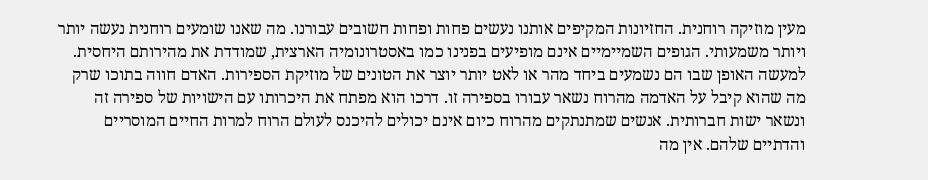מעין מוזיקה רוחנית. החזיונות המקיפים אותנו נעשים פחות ופחות חשובים עבורנו. מה שאנו שומעים רוחנית נעשה יותר ויותר משמעותי. הגופים השמיימיים אינם מופיעים בפנינו כמו באסטרונומיה הארצית, שמודדת את מהירותם היחסית. למעשה האופן שבו הם נשמעים ביחד מהר או לאט יותר יוצר את הטונים של מוזיקת הספירות. האדם חווה בתוכו שרק מה שהוא קיבל על האדמה מהרוח נשאר עבורו בספירה זו. דרכו הוא מפתח את היכרותו עם הישויות של ספירה זה ונשאר ישות חברותית. אנשים שמתנתקים מהרוח כיום אינם יכולים להיכנס לעולם הרוח למרות החיים המוסריים והדתיים שלהם. אין מה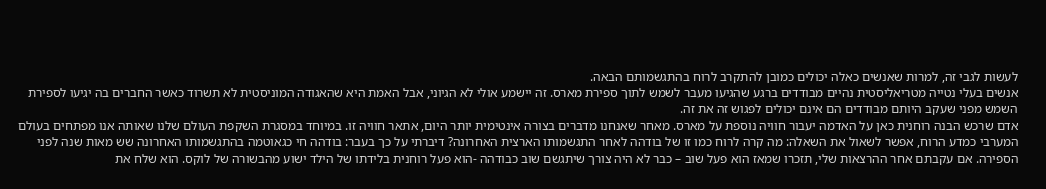לעשות לגבי זה, למרות שאנשים כאלה יכולים כמובן להתקרב לרוח בהתגשמותם הבאה.
אנשים בעלי נטייה מטריאליסטית נהיים מבודדים ברגע שהגיעו מעבר לשמש לתוך ספירת מארס. זה יישמע אולי לא הגיוני, אבל האמת היא שהאגודה המוניסטית לא תשרוד כאשר החברים בה יגיעו לספירת השמש מפני שעקב היותם מבודדים הם אינם יכולים לפגוש זה את זה.
אדם שרכש הבנה רוחנית כאן על האדמה יעבור חוויה נוספת על מארס. מאחר שאנחנו מדברים בצורה אינטימית יותר היום, אתאר חוויה זו. במיוחד במסגרת השקפת העולם שלנו שאותה אנו מפתחים בעולם המערבי כמדע הרוח, אפשר לשאול את השאלה: מה קרה לרוח כמו זו של בודהה לאחר התגשמותו הארצית האחרונה? דיברתי על כך בעבר: בודהה חי כגאוטמה בהתגשמותו האחרונה שש מאות שנה לפני הספירה. אם עקבתם אחר ההרצאות שלי, תזכרו שמאז הוא פעל שוב – כבר לא היה צורך שיתגשם שוב כבודהה -הוא פעל רוחנית בלידתו של הילד ישוע מהבשורה של לוקס. הוא שלח את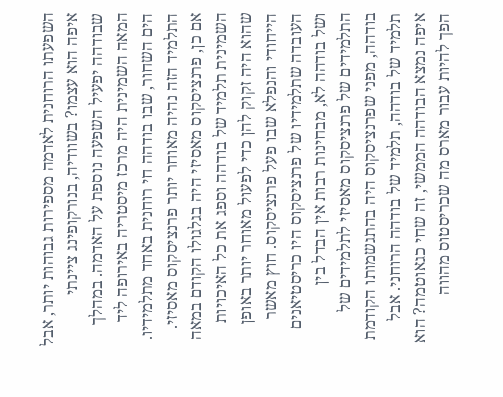השפעתו הרוחנית לאדמה מספירות גבוהות יותר, אבל איפה הוא עצמו? בשוודיה, בנורקופינג ציינתי שבודהה יפעיל השפעה נוספת על האדמה. במהלך המאה השמינית היה מרכז מיסטריה באירופה ליד הים השחור, שבו בודהה חי רוחנית באחד מתלמידיו. התלמיד הזה נהיה מאוחר יותר פרנציסקוס מאסיזי. אם כן, פרנציסקוס מאסיזי היה בגלגולו הקודם במאה השמינית תלמיד של בודהה וספג את כל האיכויות שהוא היה זקוק להן כדי לפעול מאוחר יותר באופן הייחודי והנפלא שבו פעל פרנציסקוס. חוץ מאשר העובדה שתלמידיו של פרנציסקוס היו כריסטיאנים ושל בודהה לא, מבחינות רבות אין הבדל בין התלמידים של פרנציסקוס מאסיזי לתלמידים של בודהה, מפני שפרנציסקוס היה בהתגשמותו הקודמת תלמיד של בודהה, תלמיד של בודהה הרוחני. אבל איפה נמצא הבודהה הממשי, זה שחי כגאוטמה? הוא הפך להיות עבור מארס מה שכריסטוס מהווה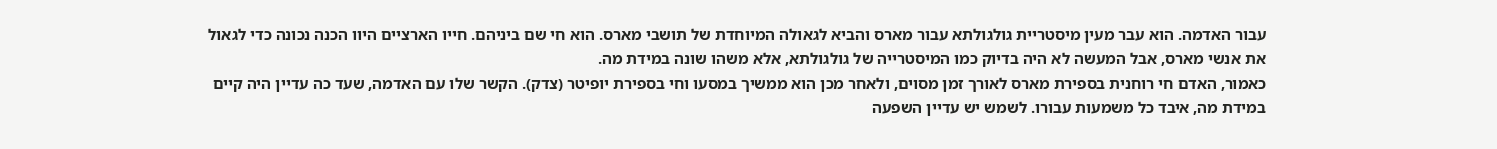עבור האדמה. הוא עבר מעין מיסטריית גולגולתא עבור מארס והביא לגאולה המיוחדת של תושבי מארס. הוא חי שם ביניהם. חייו הארציים היוו הכנה נכונה כדי לגאול את אנשי מארס, אבל המעשה לא היה בדיוק כמו המיסטרייה של גולגולתא, אלא משהו שונה במידת מה.
כאמור, האדם חי רוחנית בספירת מארס לאורך זמן מסוים, ולאחר מכן הוא ממשיך במסעו וחי בספירת יופיטר (צדק). הקשר שלו עם האדמה, שעד כה עדיין היה קיים במידת מה, איבד כל משמעות עבורו. לשמש יש עדיין השפעה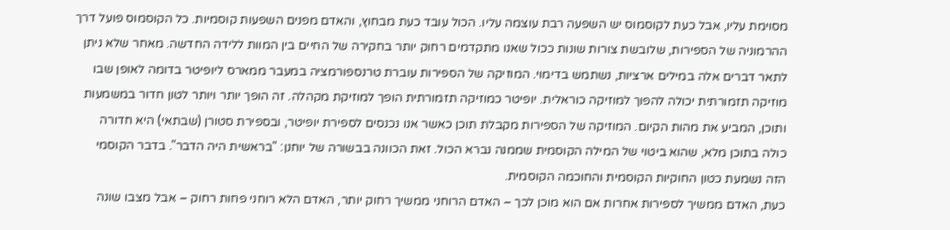מסוימת עליו, אבל כעת לקוסמוס יש השפעה רבת עוצמה עליו. הכול עובד כעת מבחוץ, והאדם מפנים השפעות קוסמיות. כל הקוסמוס פועל דרך ההרמוניה של הספירות, שלובשת צורות שונות ככול שאנו מתקדמים רחוק יותר בחקירה של החיים בין המוות ללידה החדשה. מאחר שלא ניתן לתאר דברים אלה במילים ארציות, נשתמש בדימוי. המוזיקה של הספירות עוברת טרנספורמציה במעבר ממארס ליופיטר בדומה לאופן שבו מוזיקה תזמורתית יכולה להפוך למוזיקה כוראלית. יופיטר כמוזיקה תזמורתית הופך למוזיקת מקהלה. זה הופך יותר ויותר לטון חדור במשמעות ותוכן, המביע את מהות הקיום. המוזיקה של הספירות מקבלת תוכן כאשר אנו נכנסים לספירת יופיטר, ובספירת סטורן (שבתאי) היא חדורה כולה בתוכן מלא, שהוא ביטוי של המילה הקוסמית שממנה נברא הכול. זאת הכוונה בבשורה של יוחנן: "בראשית היה הדבר". בדבר הקוסמי הזה נשמעת כטון החוקיות הקוסמית והחוכמה הקוסמית.
כעת, האדם ממשיך לספירות אחרות אם הוא מוכן לכך – האדם הרוחני ממשיך רחוק יותר, האדם הלא רוחני פחות רחוק – אבל מצבו שונה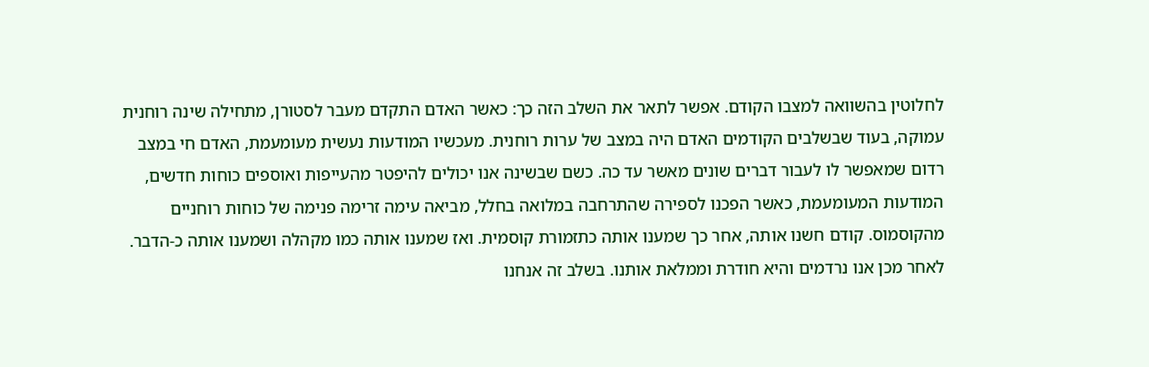לחלוטין בהשוואה למצבו הקודם. אפשר לתאר את השלב הזה כך: כאשר האדם התקדם מעבר לסטורן, מתחילה שינה רוחנית עמוקה, בעוד שבשלבים הקודמים האדם היה במצב של ערות רוחנית. מעכשיו המודעות נעשית מעומעמת, האדם חי במצב רדום שמאפשר לו לעבור דברים שונים מאשר עד כה. כשם שבשינה אנו יכולים להיפטר מהעייפות ואוספים כוחות חדשים, המודעות המעומעמת, כאשר הפכנו לספירה שהתרחבה במלואה בחלל, מביאה עימה זרימה פנימה של כוחות רוחניים מהקוסמוס. קודם חשנו אותה, אחר כך שמענו אותה כתזמורת קוסמית. ואז שמענו אותה כמו מקהלה ושמענו אותה כ-הדבר. לאחר מכן אנו נרדמים והיא חודרת וממלאת אותנו. בשלב זה אנחנו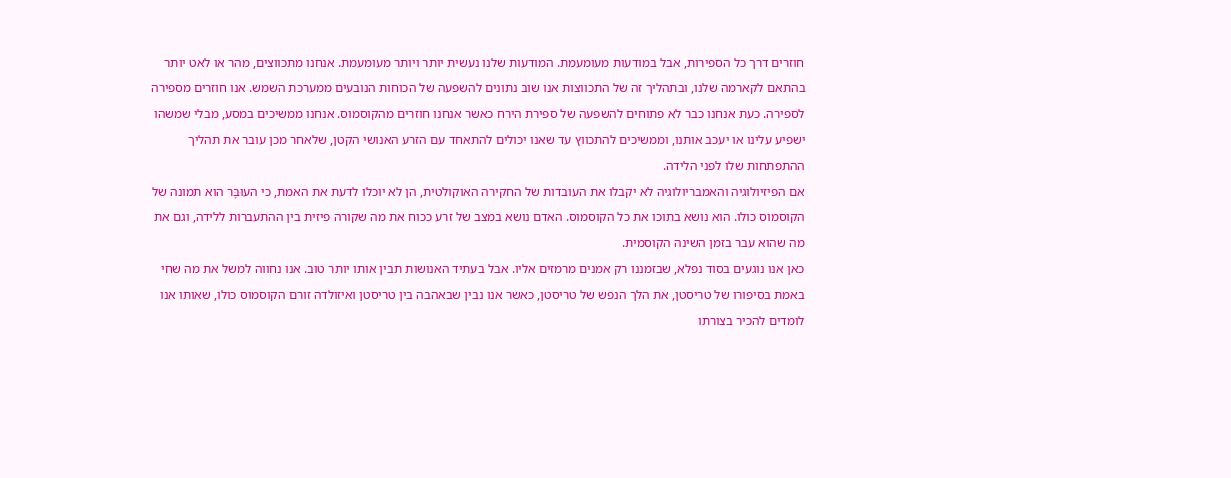חוזרים דרך כל הספירות, אבל במודעות מעומעמת. המודעות שלנו נעשית יותר ויותר מעומעמת. אנחנו מתכווצים, מהר או לאט יותר בהתאם לקארמה שלנו, ובתהליך זה של התכווצות אנו שוב נתונים להשפעה של הכוחות הנובעים ממערכת השמש. אנו חוזרים מספירה לספירה. כעת אנחנו כבר לא פתוחים להשפעה של ספירת הירח כאשר אנחנו חוזרים מהקוסמוס. אנחנו ממשיכים במסע, מבלי שמשהו ישפיע עלינו או יעכב אותנו, וממשיכים להתכווץ עד שאנו יכולים להתאחד עם הזרע האנושי הקטן, שלאחר מכן עובר את תהליך ההתפתחות שלו לפני הלידה.
אם הפיזיולוגיה והאמבריולוגיה לא יקבלו את העובדות של החקירה האוקולטית, הן לא יוכלו לדעת את האמת, כי העוּבָּר הוא תמונה של הקוסמוס כולו. הוא נושא בתוכו את כל הקוסמוס. האדם נושא במצב של זרע ככוח את מה שקורה פיזית בין ההתעברות ללידה, וגם את מה שהוא עבר בזמן השינה הקוסמית.
כאן אנו נוגעים בסוד נפלא, שבזמננו רק אמנים מרמזים אליו. אבל בעתיד האנושות תבין אותו יותר טוב. אנו נחווה למשל את מה שחי באמת בסיפורו של טריסטן, את הלך הנפש של טריסטן, כאשר אנו נבין שבאהבה בין טריסטן ואיזולדה זורם הקוסמוס כולו, שאותו אנו לומדים להכיר בצורתו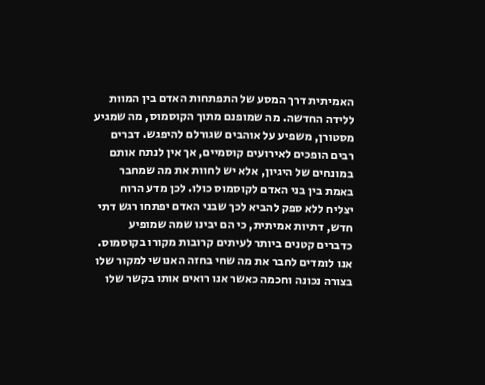האמיתית דרך המסע של התפתחות האדם בין המוות ללידה החדשה. מה שמופנם מתוך הקוסמוס, מה שמגיע מסטורן, משפיע על אוהבים שגורלם להיפגש. דברים רבים הופכים לאירועים קוסמיים, אך אין לנתח אותם במונחים של היגיון, אלא יש לחוות את מה שמחבר באמת בין בני האדם לקוסמוס כולו. לכן מדע הרוח יצליח ללא ספק להביא לכך שבני האדם יפתחו רגש דתי חדש, דתיות אמיתית, כי הם יבינו שמה שמופיע כדברים קטנים ביותר לעיתים קרובות מקורו בקוסמוס. אנו לומדים לחבר את מה שחי בחזה האנושי למקור שלו בצורה נכונה וחכמה כאשר אנו רואים אותו בקשר שלו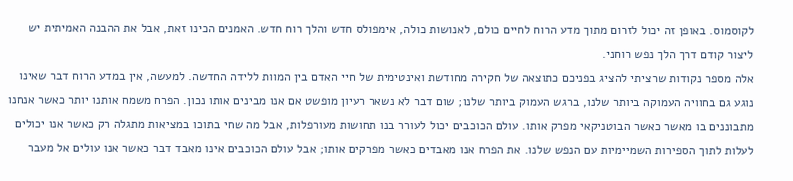לקוסמוס. באופן זה יכול לזרום מתוך מדע הרוח לחיים כולם, לאנושות כולה, אימפולס חדש והלך רוח חדש. האמנים הכינו זאת, אבל את ההבנה האמיתית יש ליצור קודם דרך הלך נפש רוחני.
אלה מספר נקודות שרציתי להציג בפניכם כתוצאה של חקירה מחודשת ואינטימית של חיי האדם בין המוות ללידה החדשה. למעשה, אין במדע הרוח דבר שאינו נוגע גם בחוויה העמוקה ביותר שלנו, ברגש העמוק ביותר שלנו; שום דבר לא נשאר רעיון מופשט אם אנו מבינים אותו נכון. הפרח משמח אותנו יותר כאשר אנחנו מתבוננים בו מאשר כאשר הבוטניקאי מפרק אותו. עולם הכוכבים יכול לעורר בנו תחושות מעורפלות, אבל מה שחי בתוכו במציאות מתגלה רק כאשר אנו יכולים לעלות לתוך הספירות השמיימיות עם הנפש שלנו. את הפרח אנו מאבדים כאשר מפרקים אותו; אבל עולם הכוכבים אינו מאבד דבר כאשר אנו עולים אל מעבר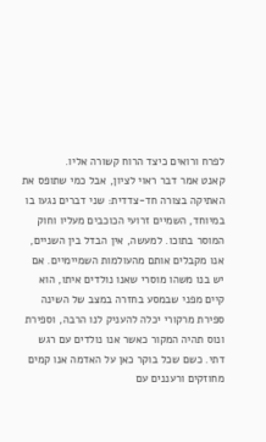לפרח ורואים כיצד הרוח קשורה אליו.
קאנט אמר דבר ראוי לציון, אבל כמי שתופס את האתיקה בצורה חד-צדדית: שני דברים נגעו בו במיוחד, השמיים זרועי הכוכבים מעליו וחוק המוסר בתוכו. למעשה, אין הבדל בין השניים, אנו מקבלים אותם מהעולמות השמיימיים. אם יש בנו משהו מוסרי שאנו נולדים איתו, הוא קיים מפני שבמסע בחזרה במצב של השינה ספירת מרקורי יכלה להעניק לנו הרבה, וספירת ונוס תהיה המקור כאשר אנו נולדים עם רגש דתי. כשם שכל בוקר כאן על האדמה אנו קמים מחוזקים ורעננים עם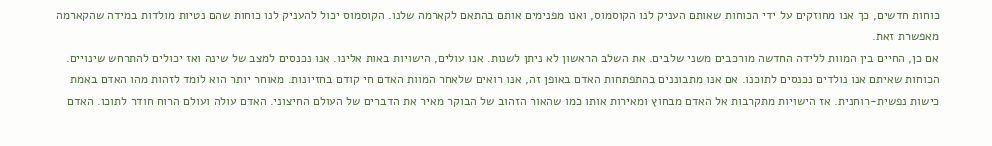כוחות חדשים, כך אנו מחוזקים על ידי הכוחות שאותם העניק לנו הקוסמוס, ואנו מפנימים אותם בהתאם לקארמה שלנו. הקוסמוס יכול להעניק לנו כוחות שהם נטיות מולדות במידה שהקארמה מאפשרת זאת.
אם כן, החיים בין המוות ללידה החדשה מורכבים משני שלבים. את השלב הראשון לא ניתן לשנות. אנו עולים, הישויות באות אלינו. אנו נכנסים למצב של שינה ואז יכולים להתרחש שינויים. הכוחות שאיתם אנו נולדים נכנסים לתוכנו. אם אנו מתבוננים בהתפתחות האדם באופן זה, אנו רואים שלאחר המוות האדם חי קודם בחזיונות. מאוחר יותר הוא לומד לזהות מהו האדם באמת כישות נפשית-רוחנית. אז הישויות מתקרבות אל האדם מבחוץ ומאירות אותו כמו שהאור הזהוב של הבוקר מאיר את הדברים של העולם החיצוני. האדם עולה ועולם הרוח חודר לתוכו. האדם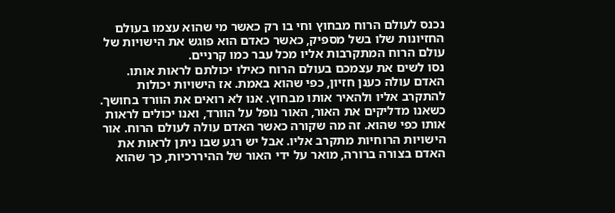נכנס לעולם הרוח מבחוץ וחי בו רק כאשר מי שהוא עצמו בעולם החזיונות שלו בשל מספיק, כאשר כאדם הוא פוגש את הישויות של עולם הרוח המתקרבות אליו מכל עבר כמו קרניים.
נסו לשים את עצמכם בעולם הרוח כאילו יכולתם לראות אותו. האדם עולה כענן חזיון, כפי שהוא באמת. אז הישויות יכולות להתקרב אליו ולהאיר אותו מבחוץ. אנו לא רואים את הוורד בחושך. כשאנו מדליקים את האור, האור נופל על הוורד, ואנו יכולים לראות אותו כפי שהוא. זה מה שקורה כאשר האדם עולה לעולם הרוח. אור הישויות הרוחיות מתקרב אליו. אבל יש רגע שבו ניתן לראות את האדם בצורה ברורה, מואר על ידי האור של ההיררכיות, כך שהוא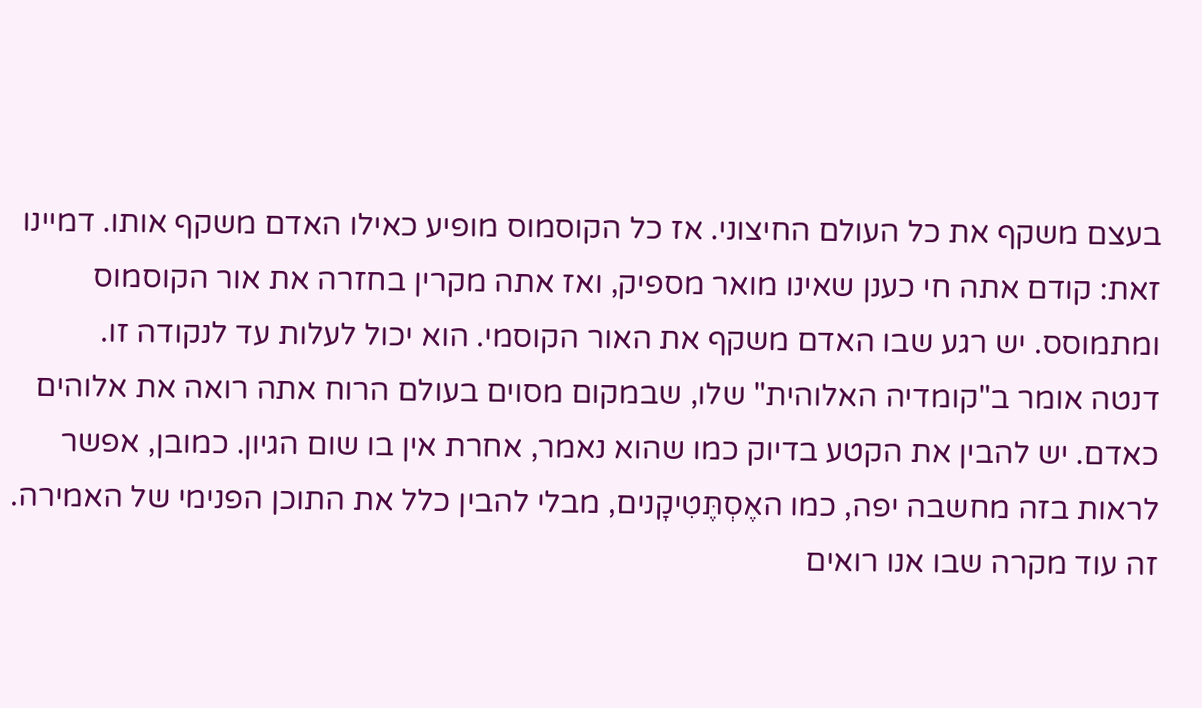בעצם משקף את כל העולם החיצוני. אז כל הקוסמוס מופיע כאילו האדם משקף אותו. דמיינו זאת: קודם אתה חי כענן שאינו מואר מספיק, ואז אתה מקרין בחזרה את אור הקוסמוס ומתמוסס. יש רגע שבו האדם משקף את האור הקוסמי. הוא יכול לעלות עד לנקודה זו.
דנטה אומר ב"קומדיה האלוהית" שלו, שבמקום מסוים בעולם הרוח אתה רואה את אלוהים כאדם. יש להבין את הקטע בדיוק כמו שהוא נאמר, אחרת אין בו שום הגיון. כמובן, אפשר לראות בזה מחשבה יפה, כמו האֶסְתֶּטִיקָנים, מבלי להבין כלל את התוכן הפנימי של האמירה. זה עוד מקרה שבו אנו רואים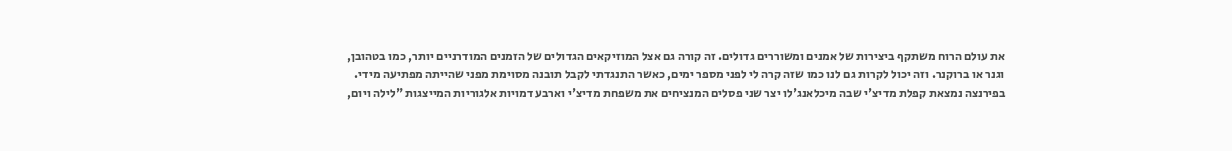את עולם הרוח משתקף ביצירות של אמנים ומשוררים גדולים. זה קורה גם אצל המוזיקאים הגדולים של הזמנים המודרניים יותר, כמו בטהובן, וגנר או ברוקנר. וזה יכול לקרות גם לנו כמו שזה קרה לי לפני מספר ימים, כאשר התנגדתי לקבל תובנה מסוימת מפני שהייתה מפתיעה מידי.
בפירנצה נמצאת קפלת מדיצ'י שבה מיכלאנג'לו יצר שני פסלים המנציחים את משפחת מדיצ'י וארבע דמויות אלגוריות המייצגות "לילה ויום,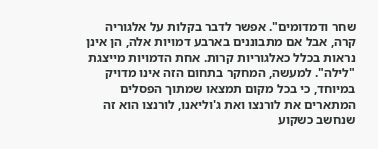שחר ודמדומים". אפשר לדבר בקלות על אלגוריה קרה, אבל אם מתבוננים בארבע דמויות אלה, הן אינן נראות בכלל כאלגוריות קרות. אחת הדמויות מייצגת "לילה". למעשה, המחקר בתחום הזה אינו מדויק במיוחד, כי בכל מקום תמצאו שמתוך הפסלים המתארים את לורנצו ואת ג'וליאנו, לורנצו הוא זה שנחשב כשקוע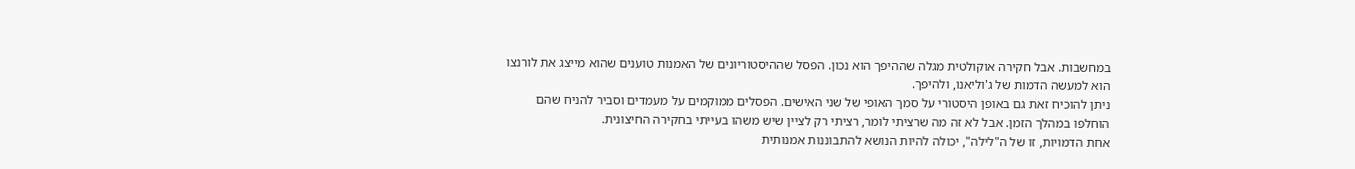במחשבות. אבל חקירה אוקולטית מגלה שההיפך הוא נכון. הפסל שההיסטוריונים של האמנות טוענים שהוא מייצג את לורנצו הוא למעשה הדמות של ג'וליאנו, ולהיפך.
ניתן להוכיח זאת גם באופן היסטורי על סמך האופי של שני האישים. הפסלים ממוקמים על מעמדים וסביר להניח שהם הוחלפו במהלך הזמן. אבל לא זה מה שרציתי לומר, רציתי רק לציין שיש משהו בעייתי בחקירה החיצונית.
אחת הדמויות, זו של ה"לילה", יכולה להיות הנושא להתבוננות אמנותית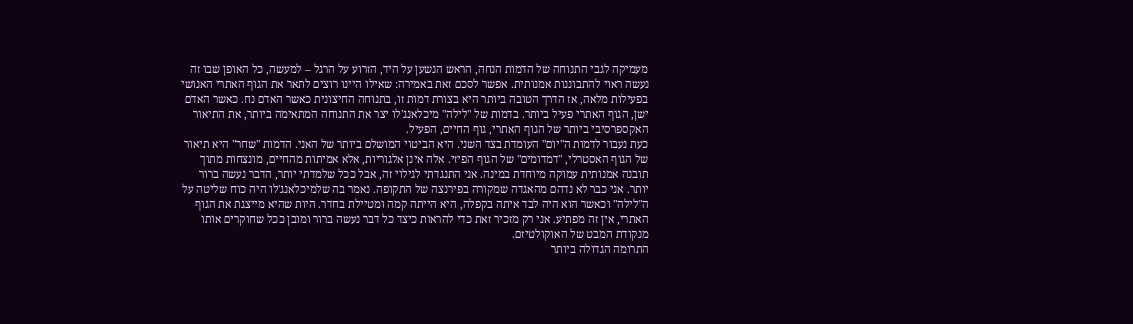מעמיקה לגבי התנוחה של הדמות הנחה, הראש הנשען על היד, הזרוע על הרגל – למעשה, כל האופן שבו זה נעשה ראוי להתבוננות אמנותית. אפשר לסכם זאת באמירה: שאילו היינו רוצים לתאר את הגוף האתרי האנושי בפעילות מלאה, אז הדרך הטובה ביותר היא בצורת דמות זו, בתנוחה החיצונית כאשר האדם נח. כאשר האדם ישן, הגוף האתרי פעיל ביותר. בדמות של "לילה" מיכלאנג'לו יצר את התנוחה המתאימה ביותר, את התיאור האקספרסיבי ביותר של הגוף האתרי, גוף החיים, הפעיל.
כעת נעבור לדמות ה"יום" העומדת בצד השני. היא הביטוי המושלם ביותר של האני. הדמות "שחר" היא תיאור של הגוף האסטרלי, "דמדומים" של הגוף הפיזי. אלה אינן אלגוריות, אלא אמיתות מהחיים, מונצחות מתוך תובנה אמנותית עמוקה מיוחדת במינה. אני התנגדתי לגילוי זה, אבל ככל שלמדתי יותר, הדבר נעשה ברור יותר. אני כבר לא נדהם מהאגדה שמקורה בפירנצה של התקופה. נאמר בה שלמיכלאנג'לו היה כוח שליטה על ה"לילה" וכאשר הוא היה לבד איתה בקפלה, היא הייתה קמה ומטיילת בחדר. היות שהיא מייצגת את הגוף האתרי, אין זה מפתיע. אני רק מזכיר זאת כדי להראות כיצד כל דבר נעשה ברור ומובן ככל שחוקרים אותו מנקודת המבט של האוקולטיזם.
התרומה הגדולה ביותר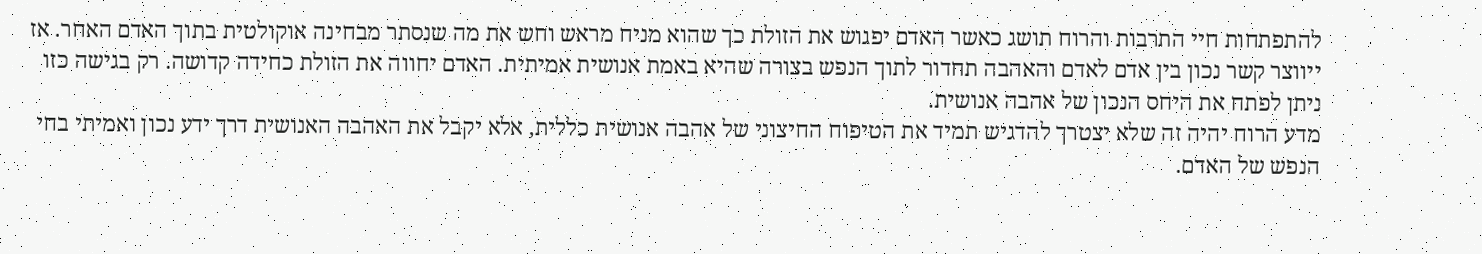להתפתחות חיי התרבות והרוח תושג כאשר האדם יפגוש את הזולת כך שהוא מניח מראש וחש את מה שנסתר מבחינה אוקולטית בתוך האדם האחר. אז ייווצר קשר נכון בין אדם לאדם והאהבה תחדור לתוך הנפש בצורה שהיא באמת אנושית אמיתית. האדם יחווה את הזולת כחידה קדושה. רק בגישה כזו ניתן לפתח את היחס הנכון של אהבה אנושית.
מדע הרוח יהיה זה שלא יצטרך להדגיש תמיד את הטיפוח החיצוני של אהבה אנושית כללית, אלא יקבל את האהבה האנושית דרך ידע נכון ואמיתי בחי הנפש של האדם.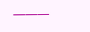———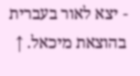- יצא לאור בעברית בהוצאת מיכאל. ↑